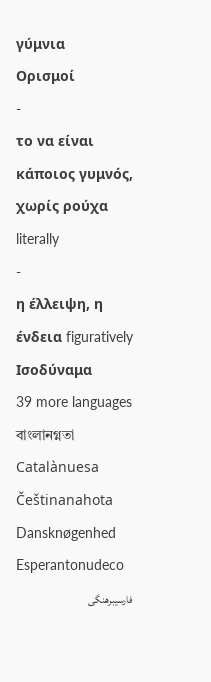γύμνια
Ορισμοί
-
το να είναι κάποιος γυμνός, χωρίς ρούχα literally
-
η έλλειψη, η ένδεια figuratively
Ισοδύναμα
39 more languages
বাংলানগ্নতা
Catalànuesa
Češtinanahota
Dansknøgenhed
Esperantonudeco
فارسیبرهنگی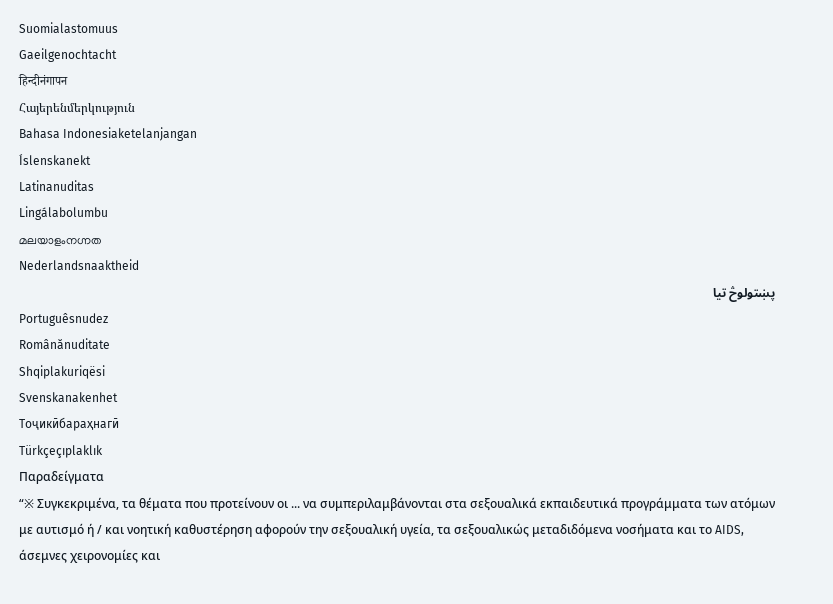Suomialastomuus
Gaeilgenochtacht
हिन्दीनंगापन
Հայերենմերկություն
Bahasa Indonesiaketelanjangan
Íslenskanekt
Latinanuditas
Lingálabolumbu
മലയാളംനഗ്നത
Nederlandsnaaktheid
پښتولوڅ تيا
Portuguêsnudez
Românănuditate
Shqiplakuriqësi
Svenskanakenhet
Тоҷикӣбараҳнагӣ
Türkçeçıplaklık
Παραδείγματα
“※ Συγκεκριμένα, τα θέματα που προτείνουν οι ... να συμπεριλαμβάνονται στα σεξουαλικά εκπαιδευτικά προγράμματα των ατόμων με αυτισμό ή / και νοητική καθυστέρηση αφορούν την σεξουαλική υγεία, τα σεξουαλικώς μεταδιδόμενα νοσήματα και το AIDS, άσεμνες χειρονομίες και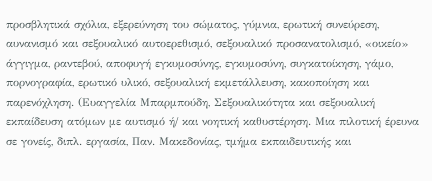προσβλητικά σχόλια, εξερεύνηση του σώματος, γύμνια, ερωτική συνεύρεση, αυνανισμό και σεξουαλικό αυτοερεθισμό, σεξουαλικό προσανατολισμό, «οικείο» άγγιγμα, ραντεβού, αποφυγή εγκυμοσύνης, εγκυμοσύνη, συγκατοίκηση, γάμο, πορνογραφία, ερωτικό υλικό, σεξουαλική εκμετάλλευση, κακοποίηση και παρενόχληση. (Ευαγγελία Μπαρμπούδη, Σεξουαλικότητα και σεξουαλική εκπαίδευση ατόμων με αυτισμό ή/ και νοητική καθυστέρηση. Μια πιλοτική έρευνα σε γονείς, διπλ. εργασία, Παν. Μακεδονίας, τμήμα εκπαιδευτικής και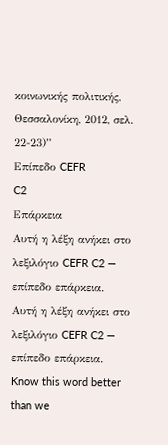κοινωνικής πολιτικής, Θεσσαλονίκη, 2012, σελ. 22-23)”
Επίπεδο CEFR
C2
Επάρκεια
Αυτή η λέξη ανήκει στο λεξιλόγιο CEFR C2 — επίπεδο επάρκεια.
Αυτή η λέξη ανήκει στο λεξιλόγιο CEFR C2 — επίπεδο επάρκεια.
Know this word better than we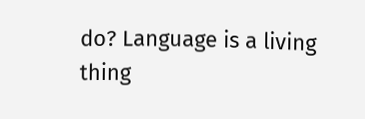do? Language is a living thing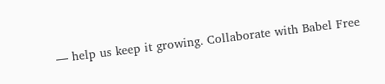— help us keep it growing. Collaborate with Babel Free